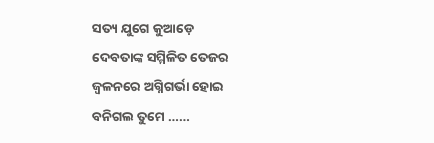ସତ୍ୟ ଯୁଗେ କୁଆଡ଼େ
ଦେବତାଙ୍କ ସମ୍ମିଳିତ ତେଜର
ଜ୍ୱଳନରେ ଅଗ୍ନିଗର୍ଭା ହୋଇ
ବନିଗଲ ତୁମେ ……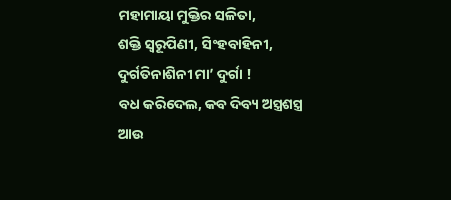ମହାମାୟା ମୁକ୍ତିର ସଳିତା,
ଶକ୍ତି ସ୍ୱରୂପିଣୀ, ସିଂହବାହିନୀ,
ଦୁର୍ଗତିନାଶିନୀ ମା’ ଦୁର୍ଗା !
ବଧ କରିଦେଲ, କବ ଦିବ୍ୟ ଅସ୍ତ୍ରଶସ୍ତ୍ର
ଆଉ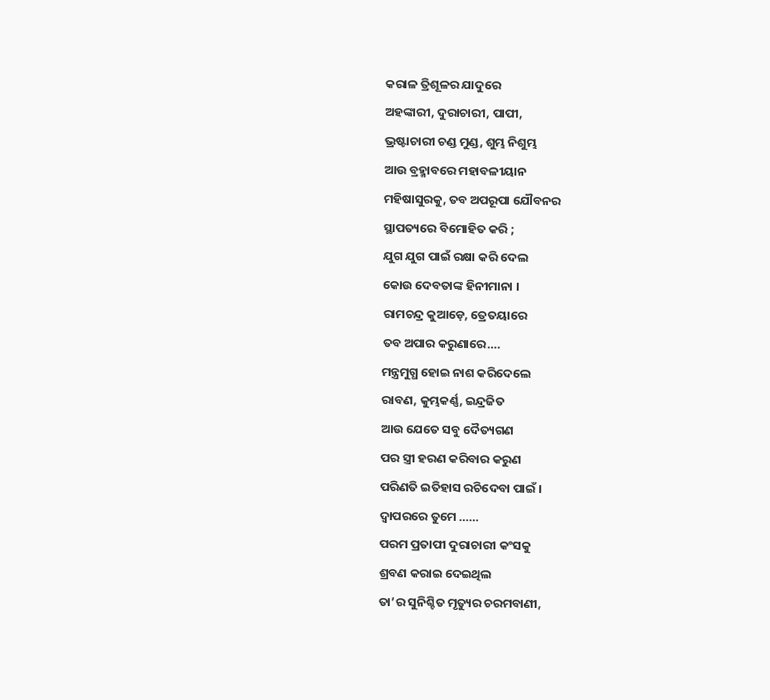କରାଳ ତ୍ରିଶୂଳର ଯାଦୁରେ
ଅହଙ୍କାରୀ, ଦୁରାଚାରୀ, ପାପୀ,
ଭ୍ରଷ୍ଟାଚାରୀ ଚଣ୍ଡ ମୁଣ୍ଡ, ଶୁମ୍ଭ ନିଶୁମ୍ଭ
ଆଉ ବ୍ରହ୍ମାବରେ ମହାବଳୀୟାନ
ମହିଷାସୁରକୁ, ତବ ଅପରୂପା ଯୌବନର
ସ୍ଥାପତ୍ୟରେ ବିମୋହିତ କରି ;
ଯୁଗ ଯୁଗ ପାଇଁ ରକ୍ଷା କରି ଦେଲ
କୋଉ ଦେବତାଙ୍କ ହିନୀମାନା ।
ରାମଚନ୍ଦ୍ର କୁଆଡ଼େ, ତ୍ରେତୟାରେ
ତବ ଅପାର କରୁଣାରେ….
ମନ୍ତ୍ରମୁଗ୍ଧ ହୋଇ ନାଶ କରିଦେଲେ
ରାବଣ, କୁମ୍ଭକର୍ଣ୍ଣ, ଇନ୍ଦ୍ରଜିତ
ଆଉ ଯେତେ ସବୁ ଦୈତ୍ୟଗଣ
ପର ସ୍ତ୍ରୀ ହରଣ କରିବାର କରୁଣ
ପରିଣତି ଇତିହାସ ରଚିଦେବା ପାଇଁ ।
ଦ୍ୱାପରରେ ତୁମେ ……
ପରମ ପ୍ରତାପୀ ଦୁରାଚାରୀ କଂସକୁ
ଶ୍ରବଣ କରାଇ ଦେଇଥିଲ
ତା’ର ସୁନିଶ୍ଚିତ ମୃତ୍ୟୁର ଚରମବାଣୀ,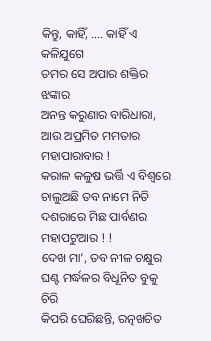କିନ୍ତୁ, କାହିଁ, …. କାହିଁ ଏ କଳିଯୁଗେ
ତମର ସେ ଅପାର ଶକ୍ତିର ଝଙ୍କାର
ଅନନ୍ତ କରୁଣାର ବାରିଧାରା,
ଆଉ ଅପ୍ରମିତ ମମତାର ମହାପାରାବାର !
କରାଳ କଳୁଷ ଭର୍ତ୍ତି ଏ ବିଶ୍ୱରେ
ଚାଲୁଅଛି ତବ ନାମେ ନିତି
ଦଶରାରେ ମିଛ ପାର୍ବଣର ମହାପଟୁଆର ! !
ଦେଖ ମା’, ତବ ନୀଳ ଚକ୍ଷୁର
ଘଣ୍ଟ ମର୍ଦ୍ଧଳର ବିଧୂନିତ ବୁକୁ ଚିରି
କିପରି ଘେରିଛନ୍ତି, ରତ୍ନଖଚିତ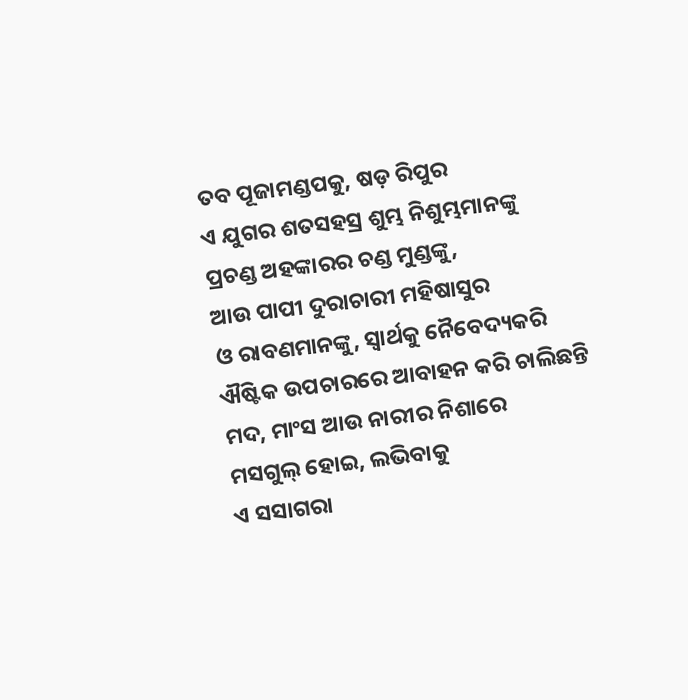ତବ ପୂଜାମଣ୍ଡପକୁ, ଷଡ଼ ରିପୁର
ଏ ଯୁଗର ଶତସହସ୍ର ଶୁମ୍ଭ ନିଶୁମ୍ଭମାନଙ୍କୁ
ପ୍ରଚଣ୍ଡ ଅହଙ୍କାରର ଚଣ୍ଡ ମୁଣ୍ଡଙ୍କୁ,
ଆଉ ପାପୀ ଦୁରାଚାରୀ ମହିଷାସୁର
ଓ ରାବଣମାନଙ୍କୁ, ସ୍ୱାର୍ଥକୁ ନୈବେଦ୍ୟକରି
ଐଷ୍ଟିକ ଉପଚାରରେ ଆବାହନ କରି ଚାଲିଛନ୍ତି
ମଦ, ମାଂସ ଆଉ ନାରୀର ନିଶାରେ
ମସଗୁଲ୍ ହୋଇ, ଲଭିବାକୁ
ଏ ସସାଗରା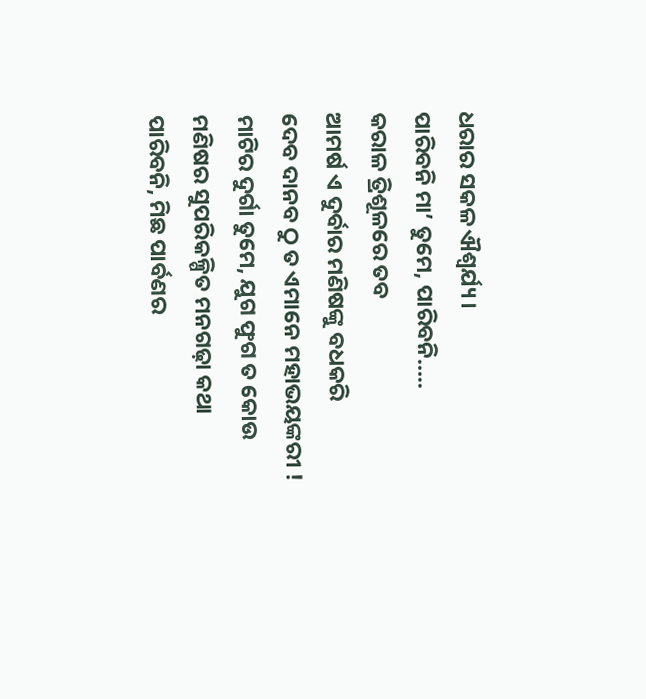ଧରାର ସକଳ ଐଶ୍ୱର୍ଯ୍ୟ ।
ପାରିବନି ମା’ ତୁମେ, ପାରିବନି…..
କରାଳ ତ୍ରିଶୂଳରେ ତବ
ଆମର୍ଷ ଏ ଦୁର୍ବାର ମଣିଷଙ୍କୁ ବଧକରି
ଦେବ ଦାନବ ଠୁ ତ ଏମାନେ ମହାଭୟଙ୍କରୀ !
ମାଟିର ଦୁର୍ଗା ତୁମେ, ଯୁଗ ଫୁଗ ତ କୋଉ
ମଣିଷର ସୁପରିକଳ୍ପିତ ମନଗଢ଼ା କଥା
ପାରିବନି, ମିଛ ପାର୍ବଣର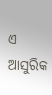ଏ ଆସୁରିକ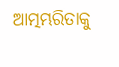ଆତ୍ମମ୍ଭରିତାକୁ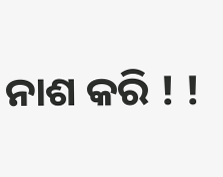ନାଶ କରି ! !